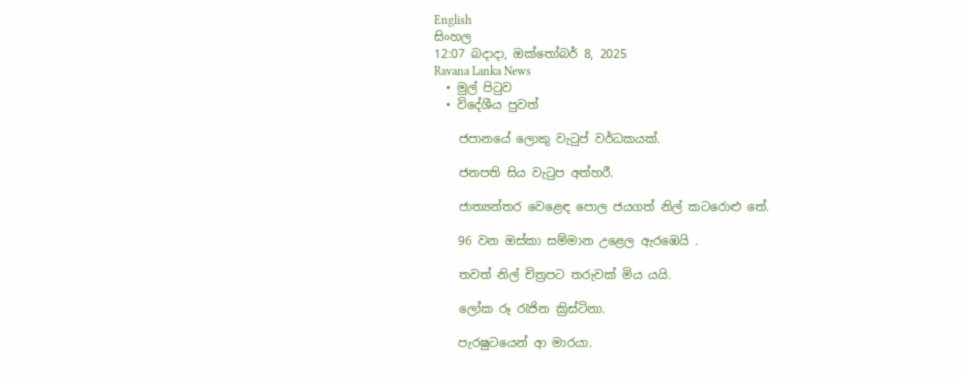English
සිංහල
12:07 බදාදා, ඔක්තෝබර් 8, 2025
Ravana Lanka News
  • මුල් පිටුව
  • විදේශීය පුවත්

    ජපානයේ ලොකු වැටුප් වර්ධකයක්.

    ජනපති සිය වැටුප අත්හරී.

    ජාත්‍යන්තර වෙළෙඳ පොල ජයගත් නිල් කටරොළු තේ.

    96 වන ඔස්කා සම්මාන උළෙල ඇරඹෙයි .

    තවත් නිල් චිත්‍රපට තරුවක් මිය යයි.

    ලෝක රූ රැජින ක්‍රිස්ටිනා.

    පැරෂුටයෙන් ආ මාරයා.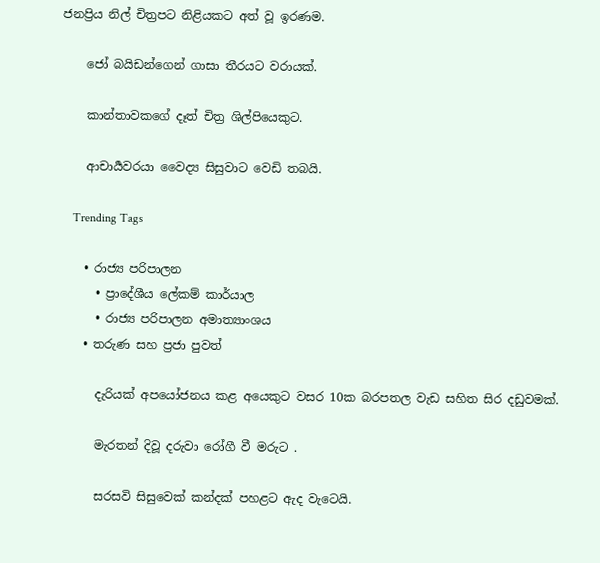ජනප්‍රිය නිල් චිත්‍රපට නිළියකට අත් වූ ඉරණම.

    ජෝ බයිඩන්ගෙන් ගාසා තීරයට වරායක්.

    කාන්තාවකගේ දෑත් චිත්‍ර ශිල්පියෙකුට.

    ආචාර්‍යවරයා වෛද්‍ය සිසුවාට වෙඩි තබයි.

    Trending Tags

    • රාජ්‍ය පරිපාලන
      • ප්‍රාදේශීය ලේකම් කාර්යාල
      • රාජ්‍ය පරිපාලන අමාත්‍යාංශය
    • තරුණ සහ ප්‍රජා පුවත්

      දැරියක් අපයෝජනය කළ අයෙකුට වසර 10ක බරපතල වැඩ සහිත සිර දඩුවමක්.

      මැරතන් දිවූ දරුවා රෝගී වී මරුට .

      සරසවි සිසුවෙක් කන්දක් පහළට ඇද වැටෙයි.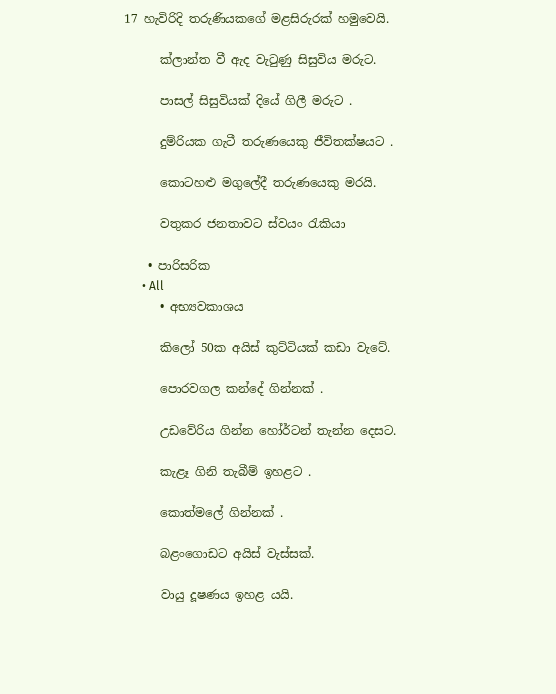17 හැවිරිදි තරුණියකගේ මළසිරුරක් හමුවෙයි.

      ක්ලාන්ත වී ඇද වැටුණු සිසුවිය මරුට.

      පාසල් සිසුවියක් දියේ ගිලී මරුට .

      දුම්රියක ගැටී තරුණයෙකු ජීවිතක්ෂයට .

      කොටහළු මගුලේදී තරුණයෙකු මරයි.

      වතුකර ජනතාවට ස්වයං රැකියා

    • පාරිසරික
      • All
      • අභ්‍යවකාශය

      කිලෝ 50ක අයිස් කුට්ටියක් කඩා වැටේ.

      පොරවගල කන්දේ ගින්නක් .

      උඩවේරිය ගින්න හෝර්ටන් තැන්න දෙසට.

      කැළෑ ගිනි තැබීම් ඉහළට .

      කොත්මලේ ගින්නක් .

      බළංගොඩට අයිස් වැස්සක්.

      වායු දූෂණය ඉහළ යයි.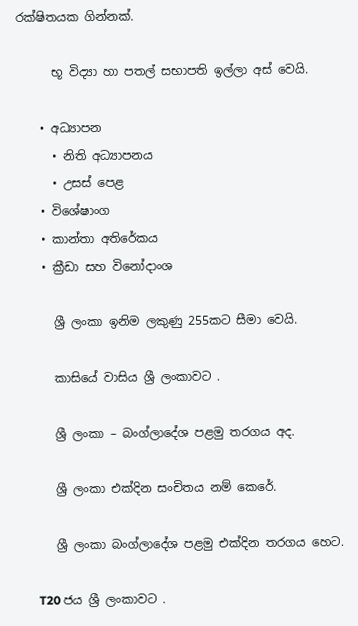රක්ෂිතයක ගින්නක්.

      භූ විද්‍යා හා පතල් සභාපති ඉල්ලා අස් වෙයි.

    • අධ්‍යාපන
      • නිති අධ්‍යාපනය
      • උසස් පෙළ
    • විශේෂාංග
    • කාන්තා අතිරේකය
    • ක්‍රීඩා සහ විනෝදාංශ

      ශ්‍රී ලංකා ඉනිම ලකුණු 255කට සීමා වෙයි.

      කාසියේ වාසිය ශ්‍රී ලංකාවට .

      ශ්‍රී ලංකා – බංග්ලාදේශ පළමු තරගය අද.

      ශ්‍රී ලංකා එක්දින සංචිතය නම් කෙරේ.

      ශ්‍රී ලංකා බංග්ලාදේශ පළමු එක්දින තරගය හෙට.

      T20 ජය ශ්‍රී ලංකාවට .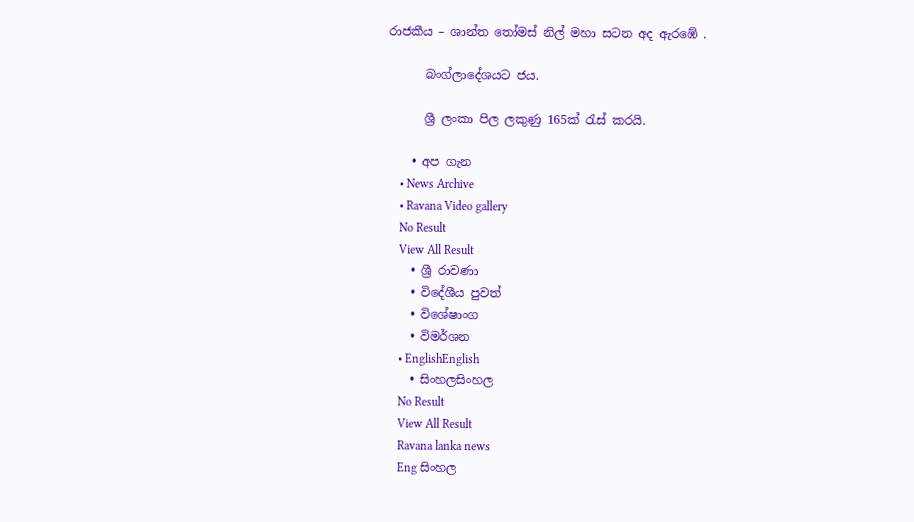රාජකීය – ශාන්ත තෝමස් නිල් මහා සටන අද ඇරඹේ .

      බංග්ලාදේශයට ජය.

      ශ්‍රී ලංකා පිල ලකුණු 165ක් රැස් කරයි.

    • අප ගැන
    • News Archive
    • Ravana Video gallery
    No Result
    View All Result
    • ශ්‍රී රාවණා
    • විදේශීය පුවත්
    • විශේෂාංග
    • විමර්ශන
    • EnglishEnglish
    • සිංහලසිංහල
    No Result
    View All Result
    Ravana lanka news
    Eng සිංහල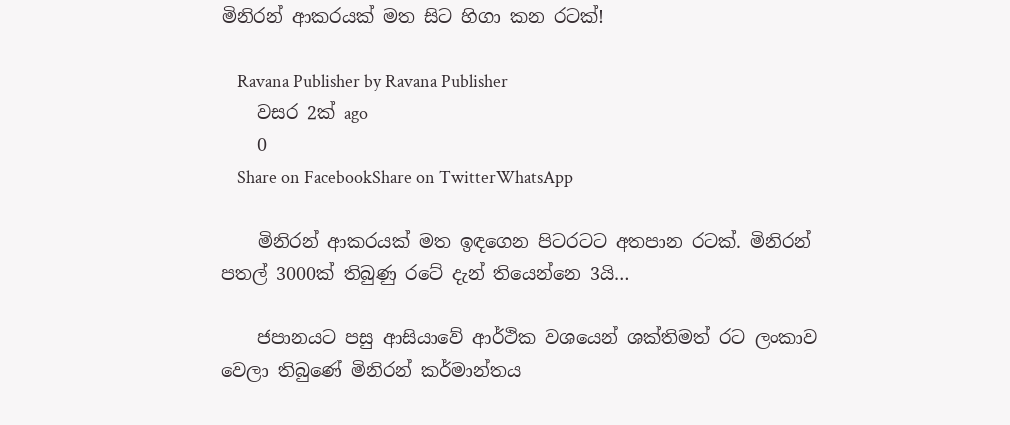මිනිරන් ආකරයක් මත සිට හිගා කන රටක්!

    Ravana Publisher by Ravana Publisher
    වසර 2ක් ago
    0
    Share on FacebookShare on TwitterWhatsApp

    මිනිරන් ආකරයක් මත ඉඳගෙන පිටරටට අතපාන රටක්. මිනිරන් පතල් 3000ක් තිබුණු රටේ දැන් තියෙන්නෙ 3යි…

    ජපානයට පසු ආසියාවේ ආර්ථික වශයෙන් ශක්තිමත් රට ලංකාව වෙලා තිබුණේ මිනිරන් කර්මාන්තය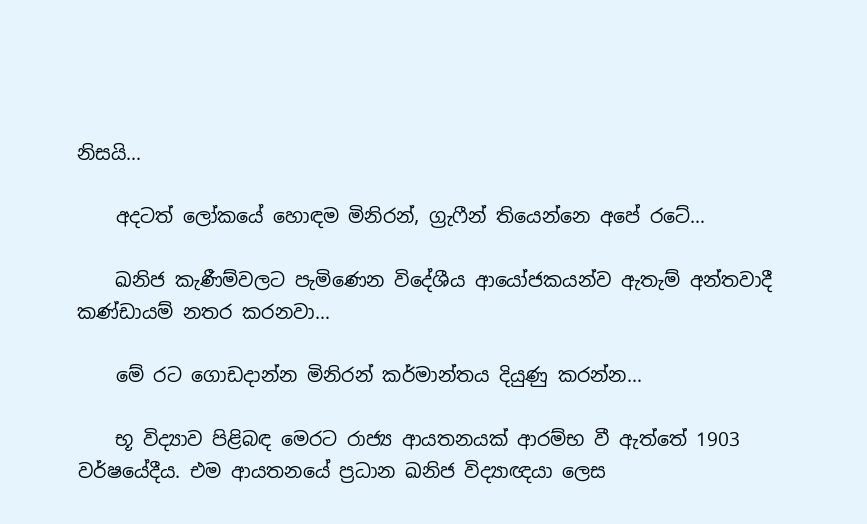නිසයි…

    අදටත් ලෝකයේ හොඳම මිනිරන්, ග්‍රැෆීන් තියෙන්නෙ අපේ රටේ…

    ඛනිජ කැණීම්වලට පැමිණෙන විදේශීය ආයෝජකයන්ව ඇතැම් අන්තවාදී කණ්ඩායම් නතර කරනවා…

    මේ රට ගොඩදාන්න මිනිරන් කර්මාන්තය දියුණු කරන්න…

    භූ විද්‍යාව පිළිබඳ මෙරට රාජ්‍ය ආයතනයක් ආරම්භ වී ඇත්තේ 1903 වර්ෂයේදීය. එම ආයතනයේ ප්‍රධාන ඛනිජ විද්‍යාඥයා ලෙස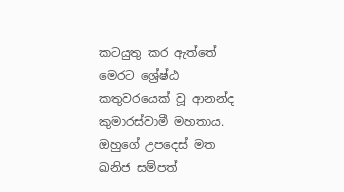කටයුතු කර ඇත්තේ මෙරට ශ්‍රේෂ්ඨ කතුවරයෙක් වූ ආනන්ද කුමාරස්වාමී මහතාය. ඔහුගේ උපදෙස් මත ඛනිජ සම්පත්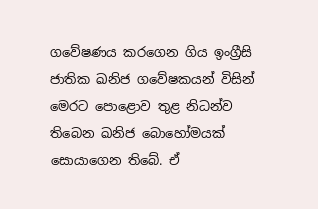ගවේෂණය කරගෙන ගිය ඉංග්‍රීසි ජාතික ඛනිජ ගවේෂකයන් විසින් මෙරට පොළොව තුළ නිධන්ව තිබෙන ඛනිජ බොහෝමයක් සොයාගෙන තිබේ. ඒ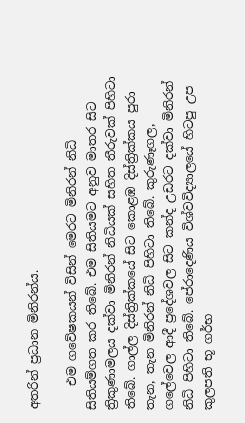අතරින් ප්‍රධාන මිනිරන්ය.

    එම ගවේෂකයන් විසින් මෙරට මිනිරන් නිධි සිතියම්ගත කර තිබේ. එම සිතියමට අනුව මාතර සිට ත්‍රිකුණාමලය දක්වා මිනිරන් නිධියක් සහිත තීරුවක් පිහිටා තිබේ. ගාල්ල දිස්ත්‍රික්කයේ සිට කොළඹ දිස්ත්‍රික්කය පුරා තැන, තැන මිනිරන් නිධි පිහිටා තිබේ. කුරුණෑගල, ගලේවෙල ආදී ප්‍රදේශවල සිට කන්ද උඩරට දක්වා මිනිරන් නිධි පිහිටා තිබේ. පේරාදෙණිය විශ්වවිද්‍යාලයේ හිටපු උප කුලපති භූ ගර්භ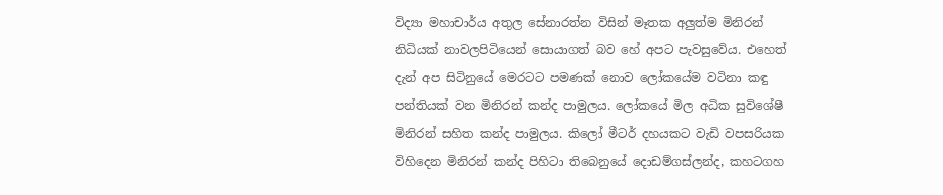විද්‍යා මහාචාර්ය අතුල සේනාරත්න විසින් මෑතක අලුත්ම මිනිරන් නිධියක් නාවලපිටියෙන් සොයාගත් බව හේ අපට පැවසුවේය. එහෙත් දැන් අප සිටිනුයේ මෙරටට පමණක් නොව ලෝකයේම වටිනා කඳු පන්තියක් වන මිනිරන් කන්ද පාමුලය. ලෝකයේ මිල අධික සුවිශේෂී මිනිරන් සහිත කන්ද පාමුලය. කිලෝ මීටර් දහයකට වැඩි වපසරියක විහිදෙන මිනිරන් කන්ද පිහිටා තිබෙනුයේ දොඩම්ගස්ලන්ද, කහටගහ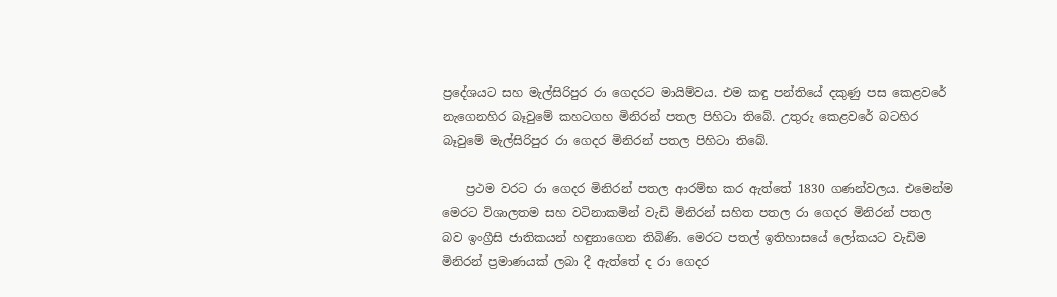ප්‍රදේශයට සහ මැල්සිරිපුර රා ගෙදරට මායිම්වය. එම කඳු පන්තියේ දකුණු පස කෙළවරේ නැගෙනහිර බෑවුමේ කහටගහ මිනිරන් පතල පිහිටා තිබේ. උතුරු කෙළවරේ බටහිර බෑවුමේ මැල්සිරිපුර රා ගෙදර මිනිරන් පතල පිහිටා තිබේ.

    ප්‍රථම වරට රා ගෙදර මිනිරන් පතල ආරම්භ කර ඇත්තේ 1830 ගණන්වලය. එමෙන්ම මෙරට විශාලතම සහ වටිනාකමින් වැඩි මිනිරන් සහිත පතල රා ගෙදර මිනිරන් පතල බව ඉංග්‍රීසි ජාතිකයන් හඳුනාගෙන තිබිණි. මෙරට පතල් ඉතිහාසයේ ලෝකයට වැඩිම මිනිරන් ප්‍රමාණයක් ලබා දී ඇත්තේ ද රා ගෙදර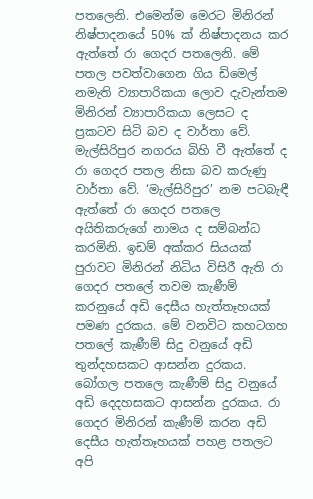පතලෙනි. එමෙන්ම මෙරට මිනිරන් නිෂ්පාදනයේ 50% ක් නිෂ්පාදනය කර ඇත්තේ රා ගෙදර පතලෙනි. මේ පතල පවත්වාගෙන ගිය ඩිමෙල් නමැති ව්‍යාපාරිකයා ලොව දැවැන්තම මිනිරන් ව්‍යාපාරිකයා ලෙසට ද ප්‍රකටව සිටි බව ද වාර්තා වේ. මැල්සිරිපුර නගරය බිහි වී ඇත්තේ ද රා ගෙදර පතල නිසා බව කරුණු වාර්තා වේ. ‘මැල්සිරිපුර’ නම පටබැඳී ඇත්තේ රා ගෙදර පතලෙ අයිතිකරුගේ නාමය ද සම්බන්ධ කරමිනි. ඉඩම් අක්කර සියයක් පුරාවට මිනිරන් නිධිය විසිරී ඇති රා ගෙදර පතලේ තවම කැණීම් කරනුයේ අඩි දෙසීය හැත්තෑහයක් පමණ දුරකය. මේ වනවිට කහටගහ පතලේ කැණීම් සිදු වනුයේ අඩි තුන්දහසකට ආසන්න දුරකය. බෝගල පතලෙ කැණීම් සිදු වනුයේ අඩි දෙදහසකට ආසන්න දුරකය. රා ගෙදර මිනිරන් කැණීම් කරන අඩි දෙසීය හැත්තෑහයක් පහළ පතලට අපි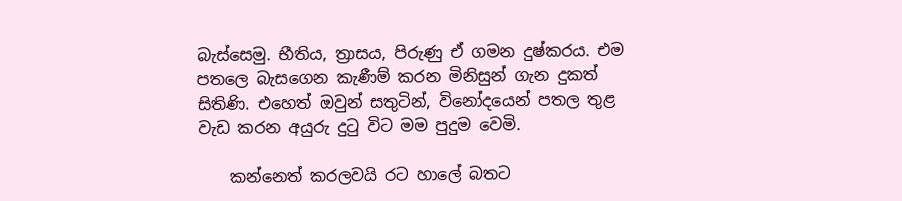බැස්සෙමු. භීතිය, ත්‍රාසය, පිරුණු ඒ ගමන දුෂ්කරය. එම පතලෙ බැසගෙන කැණීම් කරන මිනිසුන් ගැන දුකත් සිතිණි. එහෙත් ඔවුන් සතුටින්, විනෝදයෙන් පතල තුළ වැඩ කරන අයුරු දුටු විට මම පුදුම වෙමි.

    කන්නෙත් කරලවයි රට හාලේ බතට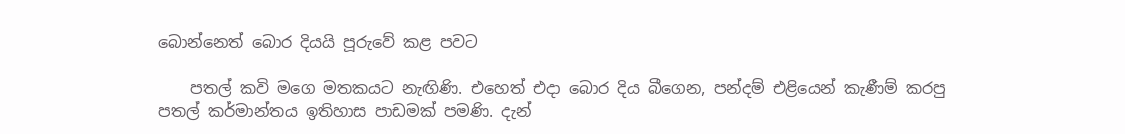බොන්නෙත් බොර දියයි පූරුවේ කළ පවට

    පතල් කවි මගෙ මතකයට නැඟිණි. එහෙත් එදා බොර දිය බීගෙන, පන්දම් එළියෙන් කැණීම් කරපු පතල් කර්මාන්තය ඉතිහාස පාඩමක් පමණි. දැන්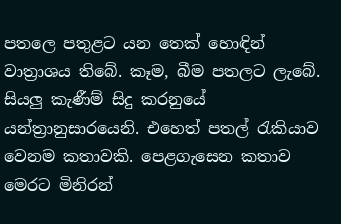පතලෙ පතුළට යන තෙක් හොඳින් වාත්‍රාශය තිබේ. කෑම, බීම පතලට ලැබේ. සියලු කැණීම් සිදු කරනුයේ යන්ත්‍රානුසාරයෙනි. එහෙත් පතල් රැකියාව වෙනම කතාවකි. පෙළගැසෙන කතාව මෙරට මිනිරන්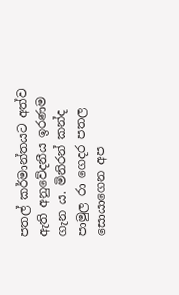පතල් කර්මාන්තයට අත්ව ඇති අනුවේදනීය ඉරණම ගැන ය. මිනිරන් කන්ද පාමුල රා ගෙදර පතල සොයාගෙන අප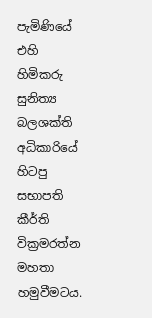පැමිණියේ එහි හිමිකරු සුනිත්‍ය බලශක්ති අධිකාරියේ හිටපු සභාපති කීර්ති වික්‍රමරත්න මහතා හමුවීමටය.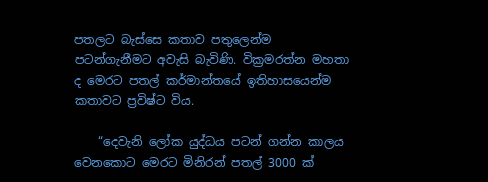පතලට බැස්සෙ කතාව පතුලෙන්ම පටන්ගැනීමට අවැසි බැවිණි. වික්‍රමරත්න මහතා ද මෙරට පතල් කර්මාන්තයේ ඉතිහාසයෙන්ම කතාවට ප්‍රවිෂ්ට විය.

    “දෙවැනි ලෝක යුද්ධය පටන් ගන්න කාලය වෙනකොට මෙරට මිනිරන් පතල් 3000 ක්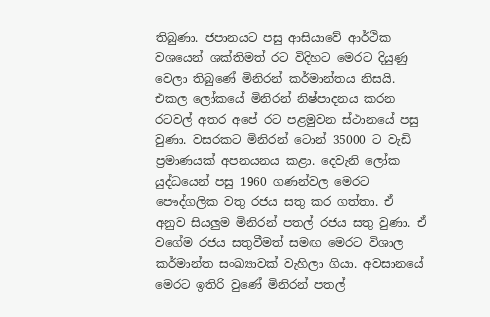තිබුණා. ජපානයට පසු ආසියාවේ ආර්ථික වශයෙන් ශක්තිමත් රට විදිහට මෙරට දියුණු වෙලා තිබුණේ මිනිරන් කර්මාන්තය නිසයි. එකල ලෝකයේ මිනිරන් නිෂ්පාදනය කරන රටවල් අතර අපේ රට පළමුවන ස්ථානයේ පසු වුණා. වසරකට මිනිරන් ටොන් 35000 ට වැඩි ප්‍රමාණයක් අපනයනය කළා. දෙවැනි ලෝක යුද්ධයෙන් පසු 1960 ගණන්වල මෙරට පෞද්ගලික වතු රජය සතු කර ගත්තා. ඒ අනුව සියලුම මිනිරන් පතල් රජය සතු වුණා. ඒ වගේම රජය සතුවීමත් සමඟ මෙරට විශාල කර්මාන්ත සංඛ්‍යාවක් වැහිලා ගියා. අවසානයේ මෙරට ඉතිරි වුණේ මිනිරන් පතල්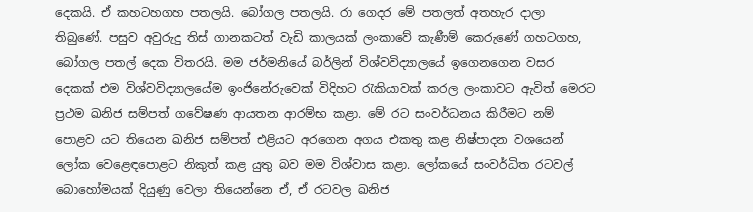දෙකයි. ඒ කහටහගහ පතලයි. බෝගල පතලයි. රා ගෙදර මේ පතලත් අතහැර දාලා තිබුණේ. පසුව අවුරුදු තිස් ගානකටත් වැඩි කාලයක් ලංකාවේ කැණීම් කෙරුණේ ගහටගහ, බෝගල පතල් දෙක විතරයි. මම ජර්මනියේ බර්ලින් විශ්වවිද්‍යාලයේ ඉගෙනගෙන වසර දෙකක් එම විශ්වවිද්‍යාලයේම ඉංජිනේරුවෙක් විදිහට රැකියාවක් කරල ලංකාවට ඇවිත් මෙරට ප්‍රථම ඛනිජ සම්පත් ගවේෂණ ආයතන ආරම්භ කළා. මේ රට සංවර්ධනය කිරීමට නම් පොළව යට තියෙන ඛනිජ සම්පත් එළියට අරගෙන අගය එකතු කළ නිෂ්පාදන වශයෙන් ලෝක වෙළෙඳපොළට නිකුත් කළ යුතු බව මම විශ්වාස කළා. ලෝකයේ සංවර්ධිත රටවල් බොහෝමයක් දියුණු වෙලා තියෙන්නෙ ඒ, ඒ රටවල ඛනිජ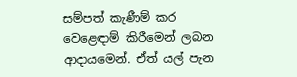සම්පත් කැණීම් කර වෙළෙඳාම් කිරීමෙන් ලබන ආදායමෙන්. ඒත් යල් පැන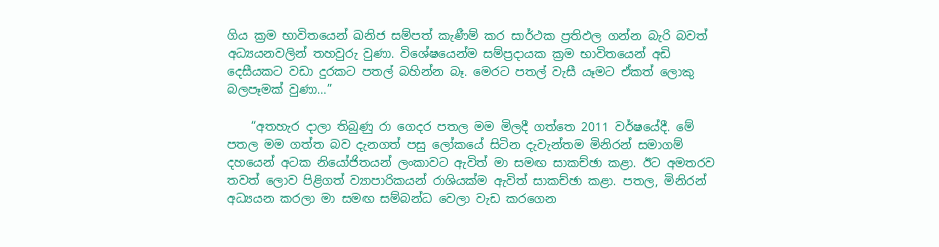ගිය ක්‍රම භාවිතයෙන් ඛනිජ සම්පත් කැණීම් කර සාර්ථක ප්‍රතිඵල ගන්න බැරි බවත් අධ්‍යයනවලින් තහවුරු වුණා. විශේෂයෙන්ම සම්ප්‍රදායක ක්‍රම භාවිතයෙන් අඩි දෙසීයකට වඩා දුරකට පතල් බහින්න බෑ. මෙරට පතල් වැසී යෑමට ඒකත් ලොකු බලපෑමක් වුණා…”

    “අතහැර දාලා තිබුණු රා ගෙදර පතල මම මිලදී ගත්තෙ 2011 වර්ෂයේදී. මේ පතල මම ගත්ත බව දැනගත් පසු ලෝකයේ සිටින දැවැන්තම මිනිරන් සමාගම් දහයෙන් අටක නියෝජිතයන් ලංකාවට ඇවිත් මා සමඟ සාකච්ඡා කළා. ඊට අමතරව තවත් ලොව පිළිගත් ව්‍යාපාරිකයන් රාශියක්ම ඇවිත් සාකච්ඡා කළා. පතල, මිනිරන් අධ්‍යයන කරලා මා සමඟ සම්බන්ධ වෙලා වැඩ කරගෙන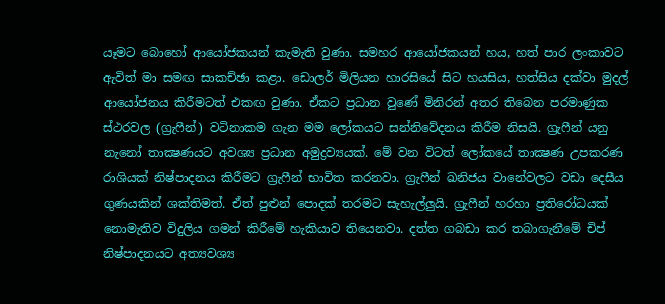යෑමට බොහෝ ආයෝජකයන් කැමැති වුණා. සමහර ආයෝජකයන් හය, හත් පාර ලංකාවට ඇවිත් මා සමඟ සාකච්ඡා කළා. ඩොලර් මිලියන හාරසියේ සිට හයසිය, හත්සිය දක්වා මුදල් ආයෝජනය කිරීමටත් එකඟ වුණා. ඒකට ප්‍රධාන වුණේ මිනිරන් අතර තිබෙන පරමාණුක ස්ථරවල (ග්‍රැෆීන්) වටිනාකම ගැන මම ලෝකයට සන්නිවේදනය කිරීම නිසයි. ග්‍රැෆීන් යනු නැනෝ තාක්‍ෂණයට අවශ්‍ය ප්‍රධාන අමුද්‍රව්‍යයක්. මේ වන විටත් ලෝකයේ තාක්‍ෂණ උපකරණ රාශියක් නිෂ්පාදනය කිරීමට ග්‍රැෆීන් භාවිත කරනවා. ග්‍රැෆීන් ඛනිජය වානේවලට වඩා දෙසීය ගුණයකින් ශක්තිමත්. ඒත් පුළුන් පොදක් තරමට සැහැල්ලුයි. ග්‍රැෆීන් හරහා ප්‍රතිරෝධයක් නොමැතිව විදුලිය ගමන් කිරීමේ හැකියාව තියෙනවා. දත්ත ගබඩා කර තබාගැනීමේ චිප් නිෂ්පාදනයට අත්‍යවශ්‍ය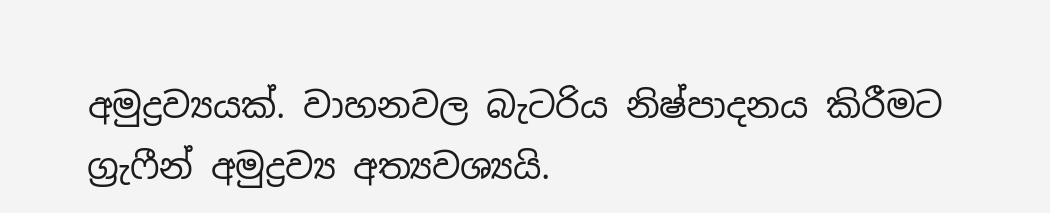අමුද්‍රව්‍යයක්. වාහනවල බැටරිය නිෂ්පාදනය කිරීමට ග්‍රැෆීන් අමුද්‍රව්‍ය අත්‍යවශ්‍යයි.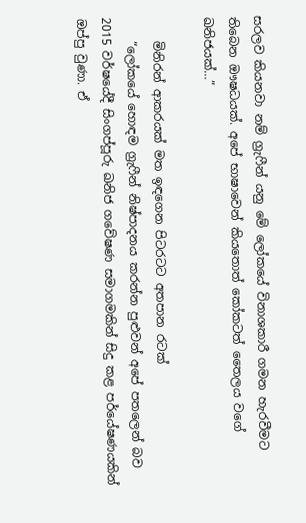සරලව කියනවා නම් ග්‍රැෆීන් යනු මේ ලෝකයේ විනාශකාරී ගමන හැරවීමට තිබෙන ඖෂධයක්. අපේ භාෂාවෙන් කියතොත් කෝකටත් තෛලය වගේ ඛනිජයක්…”

    මිනිරන් ආකරයක් මත ඉඳගෙන පිටරටට අතපාන රටක්
    “ලෝකයේ හොඳම ග්‍රැෆීන් නිෂ්පාදනය කරන්න පුළුවන් අපේ පතලෙන් බව 2015 වර්ෂයේදී සිංගප්පූරු ඛනිජ ගවේෂණ සමාගමකින් සිදු කළ පර්යේෂණයකින් ඔප්පු වුණා. ඒ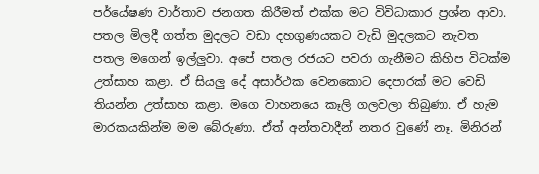පර්යේෂණ වාර්තාව ජනගත කිරීමත් එක්ක මට විවිධාකාර ප්‍රශ්න ආවා. පතල මිලදී ගත්ත මුදලට වඩා දහගුණයකට වැඩි මුදලකට නැවත පතල මගෙන් ඉල්ලුවා. අපේ පතල රජයට පවරා ගැනීමට කිහිප විටක්ම උත්සාහ කළා. ඒ සියලු දේ අසාර්ථක වෙනකොට දෙපාරක් මට වෙඩි තියන්න උත්සාහ කළා. මගෙ වාහනයෙ කෑලි ගලවලා තිබුණා. ඒ හැම මාරකයකින්ම මම බේරුණා. ඒත් අන්තවාදීන් නතර වුණේ නෑ. මිනිරන්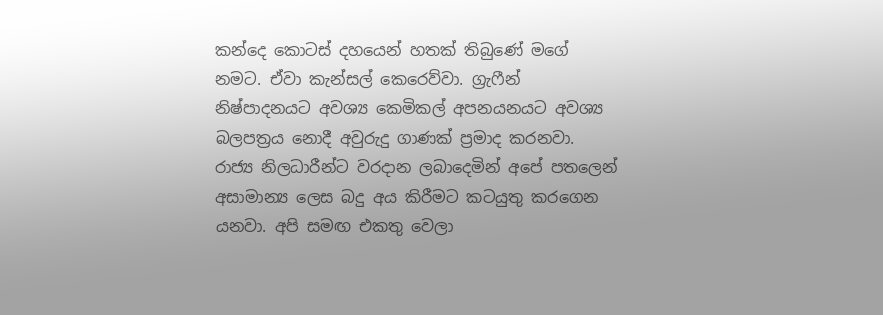කන්දෙ කොටස් දහයෙන් හතක් තිබුණේ මගේ නමට. ඒවා කැන්සල් කෙරෙව්වා. ග්‍රැෆීන් නිෂ්පාදනයට අවශ්‍ය කෙමිකල් අපනයනයට අවශ්‍ය බලපත්‍රය නොදී අවුරුදු ගාණක් ප්‍රමාද කරනවා. රාජ්‍ය නිලධාරීන්ට වරදාන ලබාදෙමින් අපේ පතලෙන් අසාමාන්‍ය ලෙස බදු අය කිරීමට කටයුතු කරගෙන යනවා. අපි සමඟ එකතු වෙලා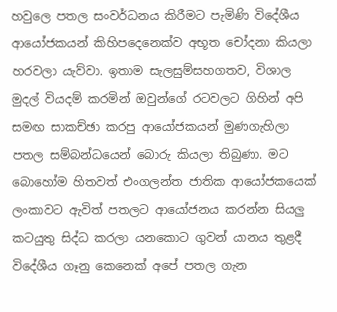හවුලෙ පතල සංවර්ධනය කිරීමට පැමිණි විදේශීය ආයෝජකයන් කිහිපදෙනෙක්ව අභූත චෝදනා කියලා හරවලා යැව්වා. ඉතාම සැලසුම්සහගතව, විශාල මුදල් වියදම් කරමින් ඔවුන්ගේ රටවලට ගිහින් අපි සමඟ සාකච්ඡා කරපු ආයෝජකයන් මුණගැහිලා පතල සම්බන්ධයෙන් බොරු කියලා තිබුණා. මට බොහෝම හිතවත් එංගලන්ත ජාතික ආයෝජකයෙක් ලංකාවට ඇවිත් පතලට ආයෝජනය කරන්න සියලු කටයුතු සිද්ධ කරලා යනකොට ගුවන් යානය තුළදී විදේශීය ගෑනු කෙනෙක් අපේ පතල ගැන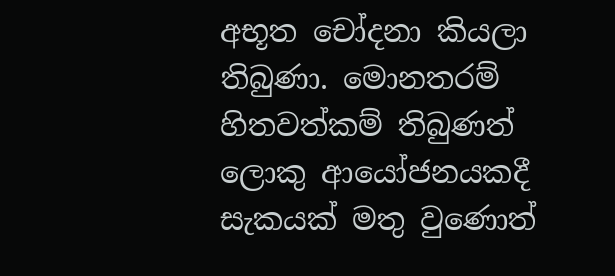අභූත චෝදනා කියලා තිබුණා. මොනතරම් හිතවත්කම් තිබුණත් ලොකු ආයෝජනයකදී සැකයක් මතු වුණොත්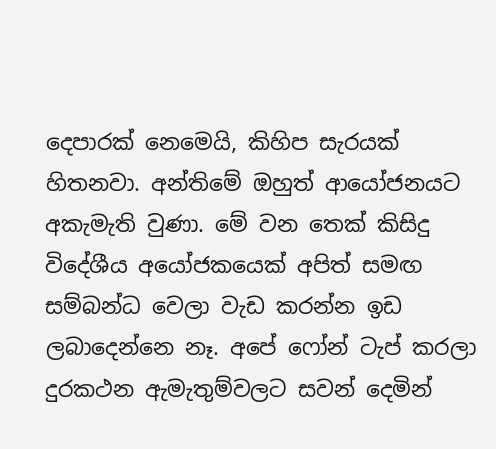දෙපාරක් නෙමෙයි, කිහිප සැරයක් හිතනවා. අන්තිමේ ඔහුත් ආයෝජනයට අකැමැති වුණා. මේ වන තෙක් කිසිදු විදේශීය අයෝජකයෙක් අපිත් සමඟ සම්බන්ධ වෙලා වැඩ කරන්න ඉඩ ලබාදෙන්නෙ නෑ. අපේ ෆෝන් ටැප් කරලා දුරකථන ඇමැතුම්වලට සවන් දෙමින්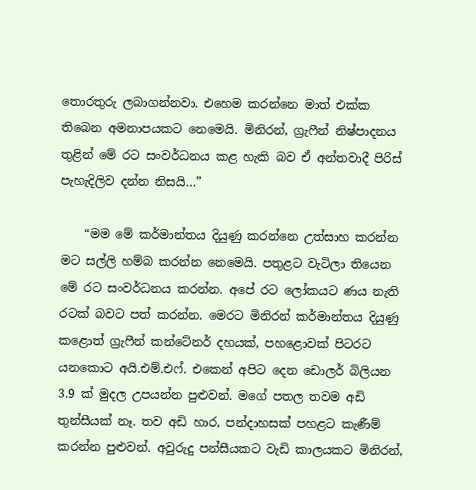තොරතුරු ලබාගන්නවා. එහෙම කරන්නෙ මාත් එක්ක තිබෙන අමනාපයකට නෙමෙයි. මිනිරන්, ග්‍රැෆීන් නිෂ්පාදනය තුළින් මේ රට සංවර්ධනය කළ හැකි බව ඒ අන්තවාදී පිරිස් පැහැදිලිව දන්න නිසයි…”

    “මම මේ කර්මාන්තය දියුණු කරන්නෙ උත්සාහ කරන්න මට සල්ලි හම්බ කරන්න නෙමෙයි. පතුළට වැටිලා තියෙන මේ රට සංවර්ධනය කරන්න. අපේ රට ලෝකයට ණය නැති රටක් බවට පත් කරන්න. මෙරට මිනිරන් කර්මාන්තය දියුණු කළොත් ග්‍රැෆීන් කන්ටේනර් දහයක්, පහළොවක් පිටරට යනකොට අයි.එම්.එෆ්. එකෙන් අපිට දෙන ඩොලර් බිලියන 3.9 ක් මුදල උපයන්න පුළුවන්. මගේ පතල තවම අඩි තුන්සීයක් නෑ. තව අඩි හාර, පන්දාහසක් පහළට කැණීම් කරන්න පුළුවන්. අවුරුදු පන්සීයකට වැඩි කාලයකට මිනිරන්,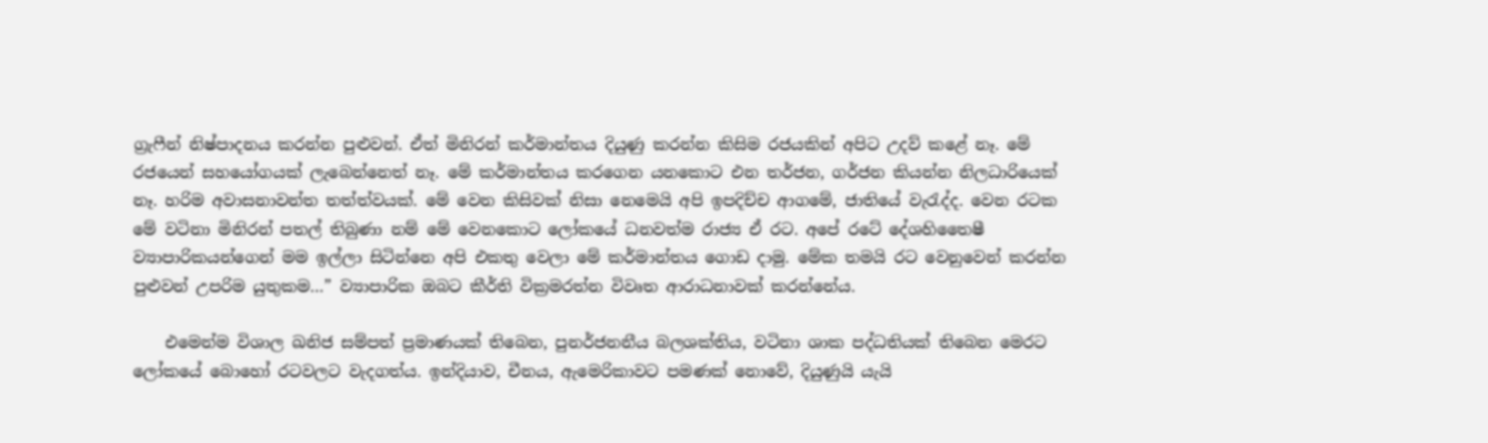ග්‍රැෆීන් නිෂ්පාදනය කරන්න පුළුවන්. ඒත් මිනිරන් කර්මාන්තය දියුණු කරන්න කිසිම රජයකින් අපිට උදව් කළේ නෑ. මේ රජයෙන් සහයෝගයක් ලැබෙන්නෙත් නෑ. මේ කර්මාන්තය කරගෙන යනකොට එන තර්ජන, ගර්ජන කියන්න නිලධාරියෙක් නෑ. හරිම අවාසනාවන්ත තත්ත්වයක්. මේ වෙන කිසිවක් නිසා නෙමෙයි අපි ඉපදිච්ච ආගමේ, ජාතියේ වැරැද්ද. වෙන රටක මේ වටිනා මිනිරන් පතල් තිබුණා නම් මේ වෙනකොට ලෝකයේ ධනවත්ම රාජ්‍ය ඒ රට. අපේ රටේ දේශහිතෛෂී ව්‍යාපාරිකයන්ගෙන් මම ඉල්ලා සිටින්නෙ අපි එකතු වෙලා මේ කර්මාන්තය ගොඩ දාමු. මේක තමයි රට වෙනුවෙන් කරන්න පුළුවන් උපරිම යුතුකම…” ව්‍යාපාරික ඔබට කීර්ති වික්‍රමරත්න විවෘත ආරාධනාවක් කරන්නේය.

    එමෙන්ම විශාල ඛනිජ සම්පත් ප්‍රමාණයක් තිබෙන, පුනර්ජනනීය බලශක්තිය, වටිනා ශාක පද්ධතියක් තිබෙන මෙරට ලෝකයේ බොහෝ රටවලට වැදගත්ය. ඉන්දියාව, චීනය, ඇමෙරිකාවට පමණක් නොවේ, දියුණුයි යැයි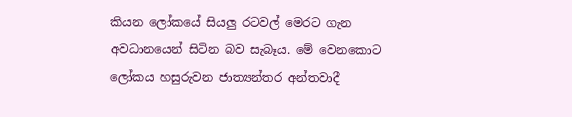කියන ලෝකයේ සියලු රටවල් මෙරට ගැන අවධානයෙන් සිටින බව සැබෑය. මේ වෙනකොට ලෝකය හසුරුවන ජාත්‍යන්තර අන්තවාදී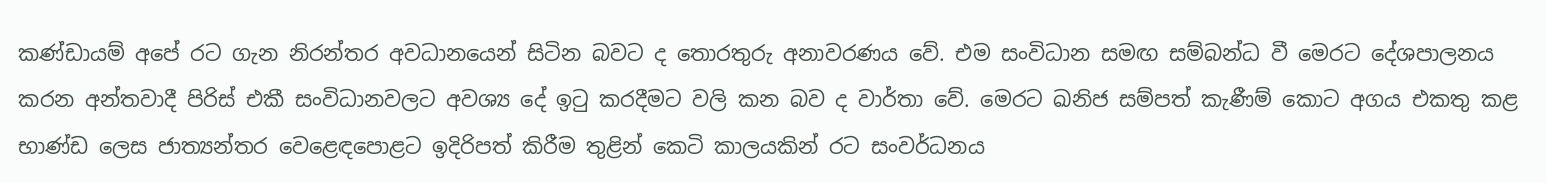කණ්ඩායම් අපේ රට ගැන නිරන්තර අවධානයෙන් සිටින බවට ද තොරතුරු අනාවරණය වේ. එම සංවිධාන සමඟ සම්බන්ධ වී මෙරට දේශපාලනය කරන අන්තවාදී පිරිස් එකී සංවිධානවලට අවශ්‍ය දේ ඉටු කරදීමට වලි කන බව ද වාර්තා වේ. මෙරට ඛනිජ සම්පත් කැණීම් කොට අගය එකතු කළ භාණ්ඩ ලෙස ජාත්‍යන්තර වෙළෙඳපොළට ඉදිරිපත් කිරීම තුළින් කෙටි කාලයකින් රට සංවර්ධනය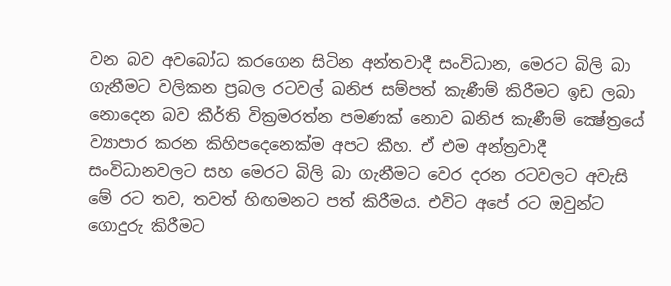වන බව අවබෝධ කරගෙන සිටින අන්තවාදී සංවිධාන, මෙරට බිලි බා ගැනීමට වලිකන ප්‍රබල රටවල් ඛනිජ සම්පත් කැණීම් කිරීමට ඉඩ ලබා නොදෙන බව කීර්ති වික්‍රමරත්න පමණක් නොව ඛනිජ කැණීම් ක්‍ෂේත්‍රයේ ව්‍යාපාර කරන කිහිපදෙනෙක්ම අපට කීහ. ඒ එම අන්ත්‍රවාදී සංවිධානවලට සහ මෙරට බිලි බා ගැනීමට වෙර දරන රටවලට අවැසි මේ රට තව, තවත් හිඟමනට පත් කිරීමය. එවිට අපේ රට ඔවුන්ට ගොදුරු කිරීමට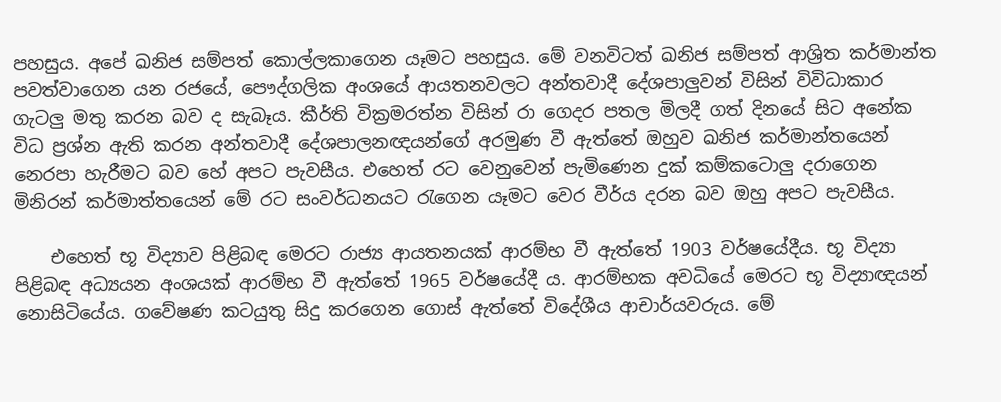පහසුය. අපේ ඛනිජ සම්පත් කොල්ලකාගෙන යෑමට පහසුය. මේ වනවිටත් ඛනිජ සම්පත් ආශ්‍රිත කර්මාන්ත පවත්වාගෙන යන රජයේ, පෞද්ගලික අංශයේ ආයතනවලට අන්තවාදී දේශපාලුවන් විසින් විවිධාකාර ගැටලු මතු කරන බව ද සැබෑය. කීර්ති වික්‍රමරත්න විසින් රා ගෙදර පතල මිලදී ගත් දිනයේ සිට අනේක විධ ප්‍රශ්න ඇති කරන අන්තවාදී දේශපාලනඥයන්ගේ අරමුණ වී ඇත්තේ ඔහුව ඛනිජ කර්මාන්තයෙන් නෙරපා හැරීමට බව හේ අපට පැවසීය. එහෙත් රට වෙනුවෙන් පැමිණෙන දුක් කම්කටොලු දරාගෙන මිනිරන් කර්මාත්තයෙන් මේ රට සංවර්ධනයට රැගෙන යෑමට වෙර වීර්ය දරන බව ඔහු අපට පැවසීය.

    එහෙත් භූ විද්‍යාව පිළිබඳ මෙරට රාජ්‍ය ආයතනයක් ආරම්භ වී ඇත්තේ 1903 වර්ෂයේදීය. භූ විද්‍යා පිළිබඳ අධ්‍යයන අංශයක් ආරම්භ වී ඇත්තේ 1965 වර්ෂයේදී ය. ආරම්භක අවධියේ මෙරට භූ විද්‍යාඥයන් නොසිටියේය. ගවේෂණ කටයුතු සිදු කරගෙන ගොස් ඇත්තේ විදේශීය ආචාර්යවරුය. මේ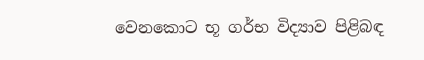වෙනකොට භූ ගර්භ විද්‍යාව පිළිබඳ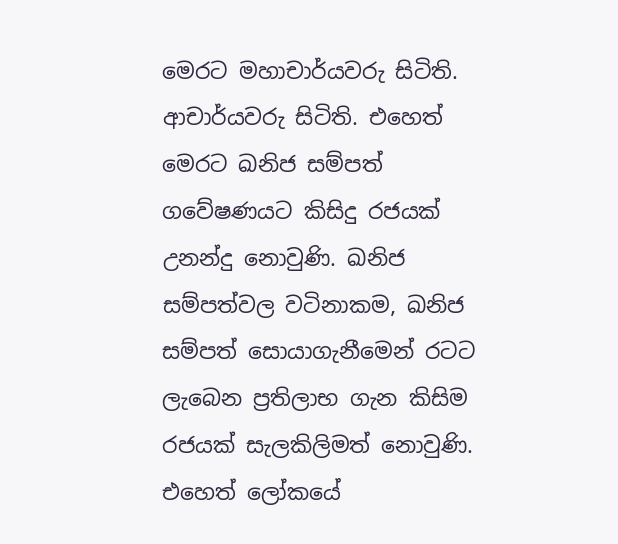මෙරට මහාචාර්යවරු සිටිති. ආචාර්යවරු සිටිති. එහෙත් මෙරට ඛනිජ සම්පත් ගවේෂණයට කිසිදු රජයක් උනන්දු නොවුණි. ඛනිජ සම්පත්වල වටිනාකම, ඛනිජ සම්පත් සොයාගැනීමෙන් රටට ලැබෙන ප්‍රතිලාභ ගැන කිසිම රජයක් සැලකිලිමත් නොවුණි. එහෙත් ලෝකයේ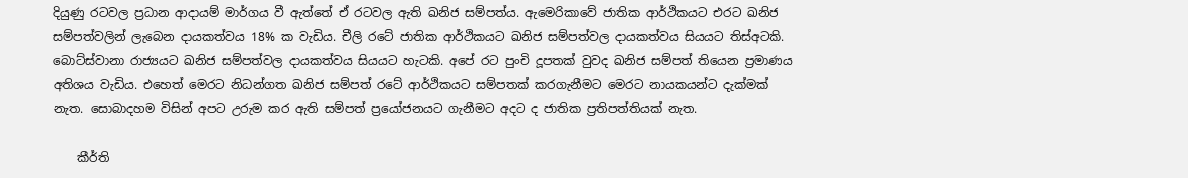දියුණු රටවල ප්‍රධාන ආදායම් මාර්ගය වී ඇත්තේ ඒ රටවල ඇති ඛනිජ සම්පත්ය. ඇමෙරිකාවේ ජාතික ආර්ථිකයට එරට ඛනිජ සම්පත්වලින් ලැබෙන දායකත්වය 18% ක වැඩිය. චීලි රටේ ජාතික ආර්ථිකයට ඛනිජ සම්පත්වල දායකත්වය සියයට තිස්අටකි. බොට්ස්වානා රාජ්‍යයට ඛනිජ සම්පත්වල දායකත්වය සියයට හැටකි. අපේ රට පුංචි දූපතක් වුවද ඛනිජ සම්පත් තියෙන ප්‍රමාණය අතිශය වැඩිය. එහෙත් මෙරට නිධන්ගත ඛනිජ සම්පත් රටේ ආර්ථිකයට සම්පතක් කරගැනීමට මෙරට නායකයන්ට දැක්මක් නැත. සොබාදහම විසින් අපට උරුම කර ඇති සම්පත් ප්‍රයෝජනයට ගැනීමට අදට ද ජාතික ප්‍රතිපත්තියක් නැත.

    කීර්ති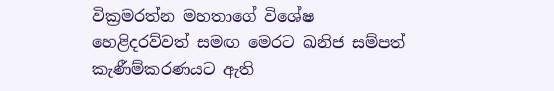වික්‍රමරත්න මහතාගේ විශේෂ හෙළිදරව්වත් සමඟ මෙරට ඛනිජ සම්පත් කැණීම්කරණයට ඇති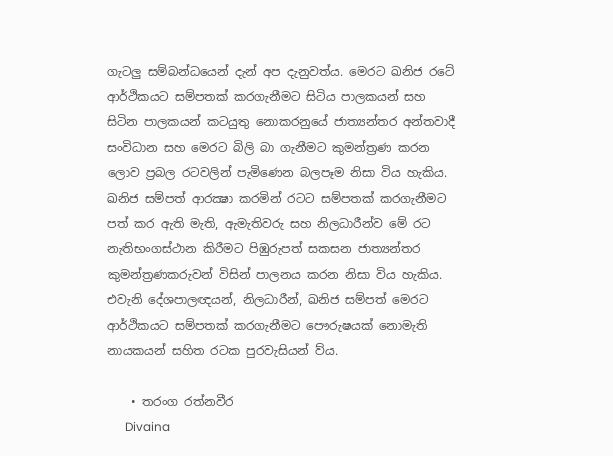ගැටලු සම්බන්ධයෙන් දැන් අප දැනුවත්ය. මෙරට ඛනිජ රටේ ආර්ථිකයට සම්පතක් කරගැනීමට සිටිය පාලකයන් සහ සිටින පාලකයන් කටයුතු නොකරනුයේ ජාත්‍යන්තර අන්තවාදී සංවිධාන සහ මෙරට බිලි බා ගැනීමට කුමන්ත්‍රණ කරන ලොව ප්‍රබල රටවලින් පැමිණෙන බලපෑම නිසා විය හැකිය. ඛනිජ සම්පත් ආරක්‍ෂා කරමින් රටට සම්පතක් කරගැනීමට පත් කර ඇති මැති, ඇමැතිවරු සහ නිලධාරීන්ව මේ රට නැතිභංගස්ථාන කිරීමට පිඹුරුපත් සකසන ජාත්‍යන්තර කුමන්ත්‍රණකරුවන් විසින් පාලනය කරන නිසා විය හැකිය. එවැනි දේශපාලඥයන්, නිලධාරීන්, ඛනිජ සම්පත් මෙරට ආර්ථිකයට සම්පතක් කරගැනීමට පෞරුෂයක් නොමැති නායකයන් සහිත රටක පුරවැසියන් ව්ය.

    • තරංග රත්නවීර
      Divaina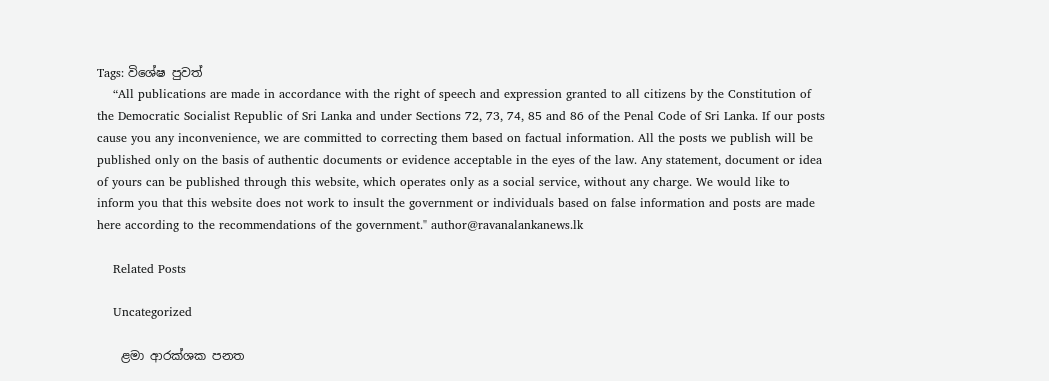Tags: විශේෂ පුවත්
    “All publications are made in accordance with the right of speech and expression granted to all citizens by the Constitution of the Democratic Socialist Republic of Sri Lanka and under Sections 72, 73, 74, 85 and 86 of the Penal Code of Sri Lanka. If our posts cause you any inconvenience, we are committed to correcting them based on factual information. All the posts we publish will be published only on the basis of authentic documents or evidence acceptable in the eyes of the law. Any statement, document or idea of yours can be published through this website, which operates only as a social service, without any charge. We would like to inform you that this website does not work to insult the government or individuals based on false information and posts are made here according to the recommendations of the government." author@ravanalankanews.lk

    Related Posts

    Uncategorized

    ළමා ආරක්ශක පනත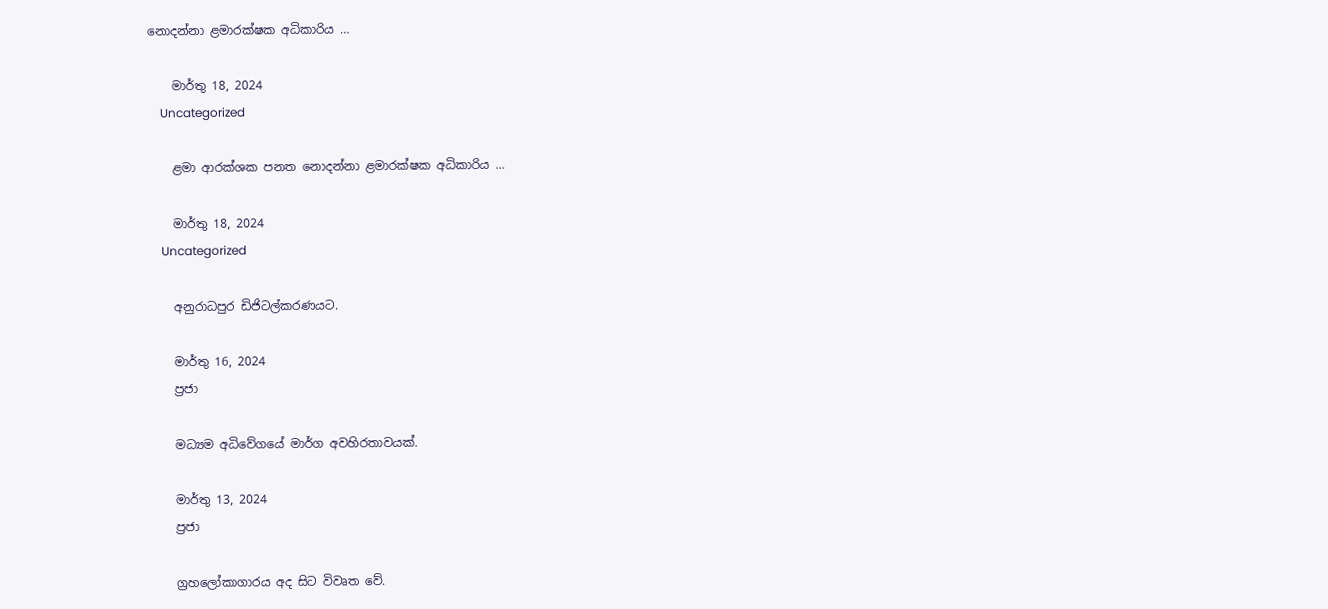නොදන්නා ළමාරක්ෂක අධිකාරිය …

    මාර්තු 18, 2024
    Uncategorized

    ළමා ආරක්ශක පනත නොදන්නා ළමාරක්ෂක අධිකාරිය …

    මාර්තු 18, 2024
    Uncategorized

    අනුරාධපුර ඩිජිටල්කරණයට.

    මාර්තු 16, 2024
    ප්‍රජා

    මධ්‍යම අධිවේගයේ මාර්ග අවහිරතාවයක්.

    මාර්තු 13, 2024
    ප්‍රජා

    ග්‍රහලෝකාගාරය අද සිට විවෘත වේ.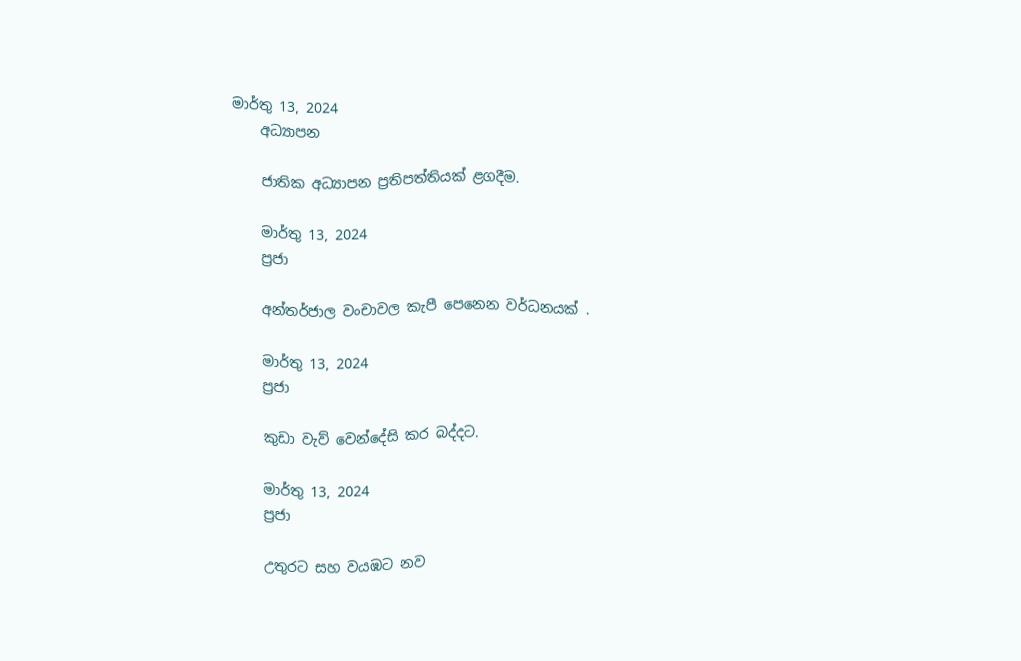මාර්තු 13, 2024
    අධ්‍යාපන

    ජාතික අධ්‍යාපන ප්‍රතිපත්තියක් ළගදීම.

    මාර්තු 13, 2024
    ප්‍රජා

    අන්තර්ජාල වංචාවල කැපී පෙනෙන වර්ධනයක් .

    මාර්තු 13, 2024
    ප්‍රජා

    කුඩා වැව් වෙන්දේසි කර බද්දට.

    මාර්තු 13, 2024
    ප්‍රජා

    උතුරට සහ වයඹට නව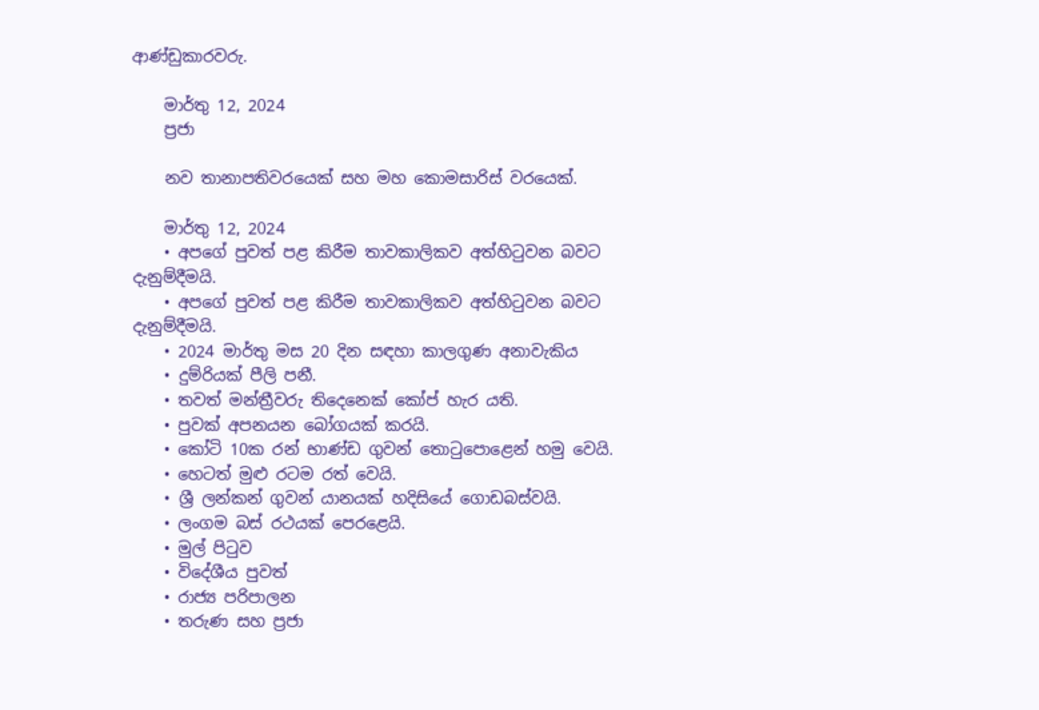ආණ්ඩුකාරවරු.

    මාර්තු 12, 2024
    ප්‍රජා

    නව තානාපතිවරයෙක් සහ මහ කොමසාරිස් වරයෙක්.

    මාර්තු 12, 2024
    • අපගේ පුවත් පළ කිරීම තාවකාලිකව අත්හිටුවන බවට දැනුම්දීමයි.
    • අපගේ පුවත් පළ කිරීම තාවකාලිකව අත්හිටුවන බවට දැනුම්දීමයි.
    • 2024 මාර්තු මස 20 දින සඳහා කාලගුණ අනාවැකිය
    • දුම්රියක් පීලි පනී.
    • තවත් මන්ත්‍රීවරු තිදෙනෙක් කෝප් හැර යති.
    • පුවක් අපනයන බෝගයක් කරයි.
    • කෝටි 10ක රන් භාණ්ඩ ගුවන් තොටුපොළෙන් හමු වෙයි.
    • හෙටත් මුළු රටම රත් වෙයි.
    • ශ්‍රී ලන්කන් ගුවන් යානයක් හදිසියේ ගොඩබස්වයි.
    • ලංගම බස් රථයක් පෙරළෙයි.
    • මුල් පිටුව
    • විදේශීය පුවත්
    • රාජ්‍ය පරිපාලන
    • තරුණ සහ ප්‍රජා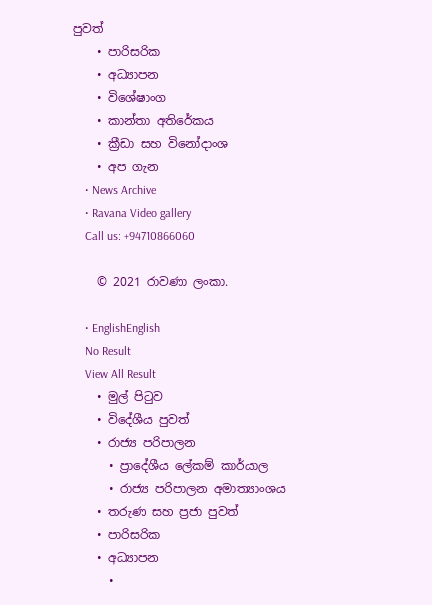පුවත්
    • පාරිසරික
    • අධ්‍යාපන
    • විශේෂාංග
    • කාන්තා අතිරේකය
    • ක්‍රීඩා සහ විනෝදාංශ
    • අප ගැන
    • News Archive
    • Ravana Video gallery
    Call us: +94710866060

    © 2021 රාවණා ලංකා.

    • EnglishEnglish
    No Result
    View All Result
    • මුල් පිටුව
    • විදේශීය පුවත්
    • රාජ්‍ය පරිපාලන
      • ප්‍රාදේශීය ලේකම් කාර්යාල
      • රාජ්‍ය පරිපාලන අමාත්‍යාංශය
    • තරුණ සහ ප්‍රජා පුවත්
    • පාරිසරික
    • අධ්‍යාපන
      •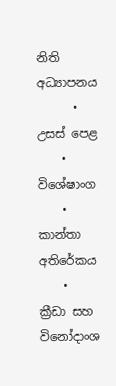නිති අධ්‍යාපනය
      • උසස් පෙළ
    • විශේෂාංග
    • කාන්තා අතිරේකය
    • ක්‍රීඩා සහ විනෝදාංශ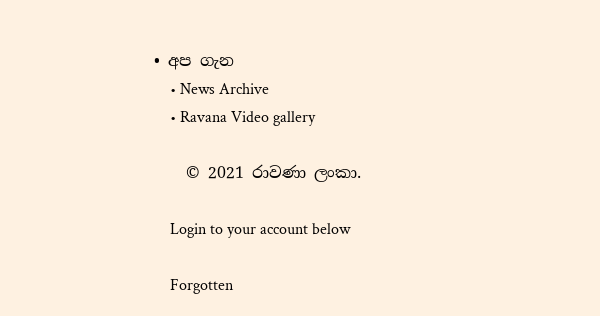• අප ගැන
    • News Archive
    • Ravana Video gallery

    © 2021 රාවණා ලංකා.

    Login to your account below

    Forgotten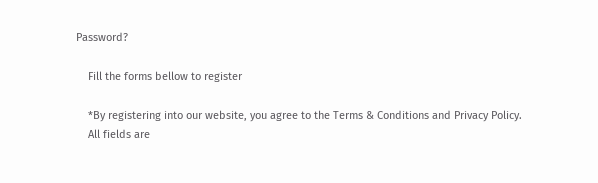Password?

    Fill the forms bellow to register

    *By registering into our website, you agree to the Terms & Conditions and Privacy Policy.
    All fields are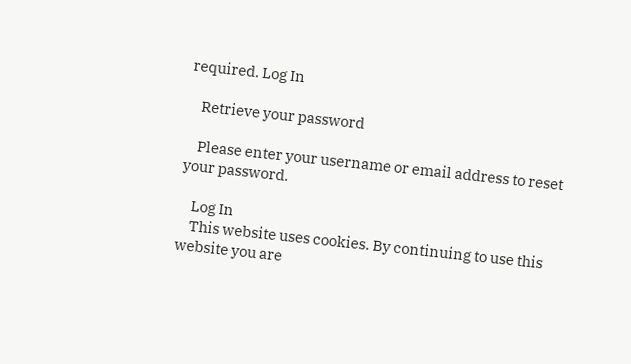required. Log In

    Retrieve your password

    Please enter your username or email address to reset your password.

    Log In
    This website uses cookies. By continuing to use this website you are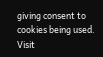giving consent to cookies being used. Visit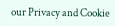our Privacy and Cookie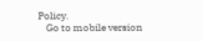Policy.
    Go to mobile version